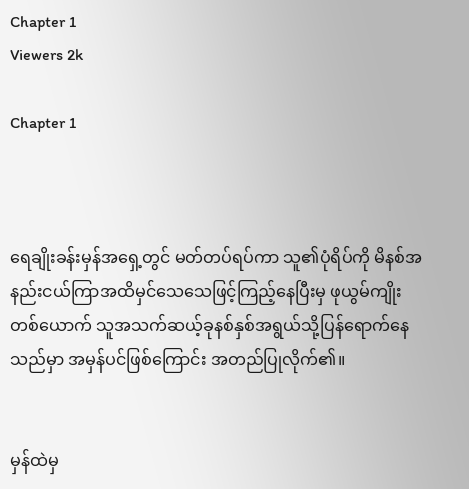Chapter 1
Viewers 2k

Chapter 1



ရေချိုးခန်းမှန်အရှေ့တွင် မတ်တပ်ရပ်ကာ သူ၏ပုံရိပ်ကို မိနစ်အနည်းငယ်ကြာအထိမှင်သေသေဖြင့်ကြည့်နေပြီးမှ ဖုယွမ်ကျိုးတစ်ယောက် သူအသက်ဆယ့်ခုနစ်နှစ်အရွယ်သို့ပြန်ရောက်နေသည်မှာ အမှန်ပင်ဖြစ်ကြောင်း အတည်ပြုလိုက်၏။


မှန်ထဲမှ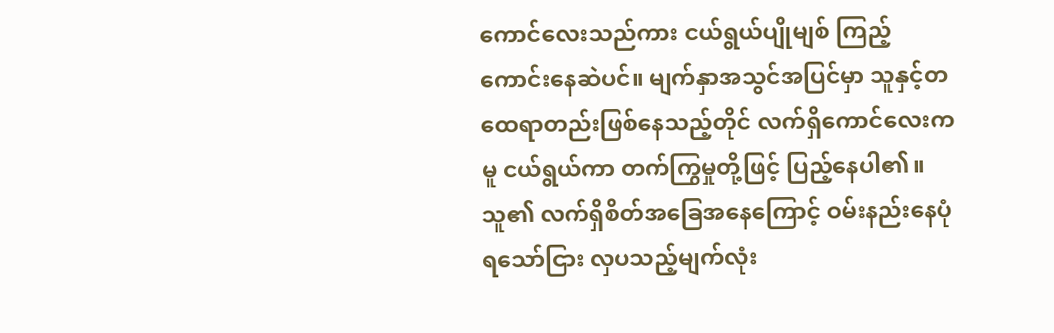ကောင်လေးသည်ကား ငယ်ရွယ်ပျိုမျစ် ကြည့်ကောင်းနေဆဲပင်။ မျက်နှာအသွင်အပြင်မှာ သူနှင့်တထေရာတည်းဖြစ်နေသည့်တိုင် လက်ရှိကောင်လေးကမူ ငယ်ရွယ်ကာ တက်ကြွမှုတို့ဖြင့် ပြည့်နေပါ၏။ သူ၏ လက်ရှိစိတ်အခြေအနေကြောင့် ဝမ်းနည်းနေပုံရသော်ငြား လှပသည့်မျက်လုံး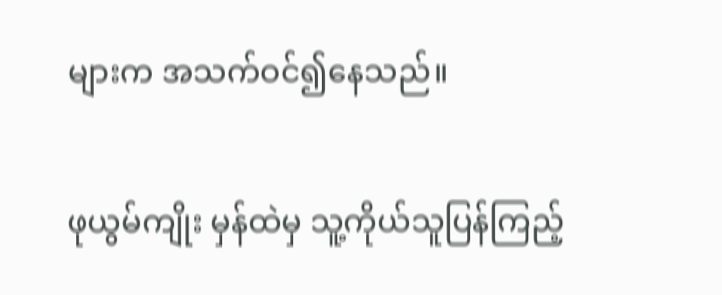များက အသက်ဝင်၍နေသည်။


ဖုယွမ်ကျိုး မှန်ထဲမှ သူ့ကိုယ်သူပြန်ကြည့်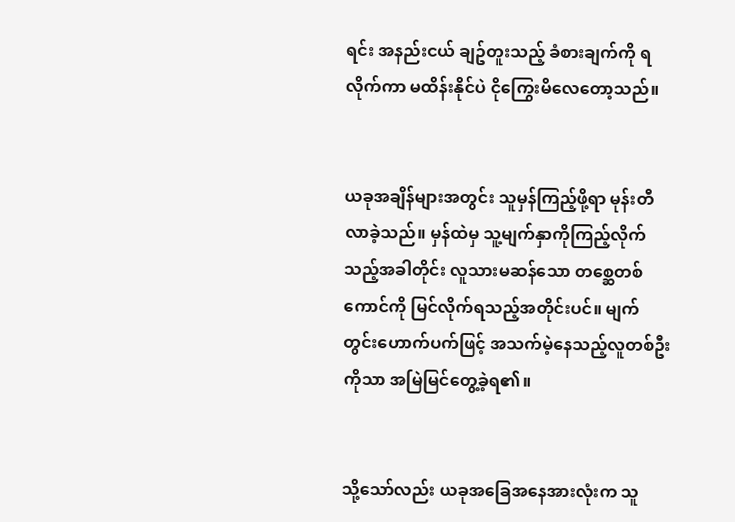ရင်း အနည်းငယ် ချဥ်တူးသည့် ခံစားချက်ကို ရလိုက်ကာ မထိန်းနိုင်ပဲ ငိုကြွေးမိလေတော့သည်။


ယခုအချိန်များအတွင်း သူမှန်ကြည့်ဖို့ရာ မုန်းတီလာခဲ့သည်။ မှန်ထဲမှ သူ့မျက်နှာကိုကြည့်လိုက်သည့်အခါတိုင်း လူသားမဆန်သော တစ္ဆေတစ်ကောင်ကို မြင်လိုက်ရသည့်အတိုင်းပင်။ မျက်တွင်းဟောက်ပက်ဖြင့် အသက်မဲ့နေသည့်လူတစ်ဦးကိုသာ အမြဲမြင်တွေ့ခဲ့ရ၏။


သို့သော်လည်း ယခုအခြေအနေအားလုံးက သူ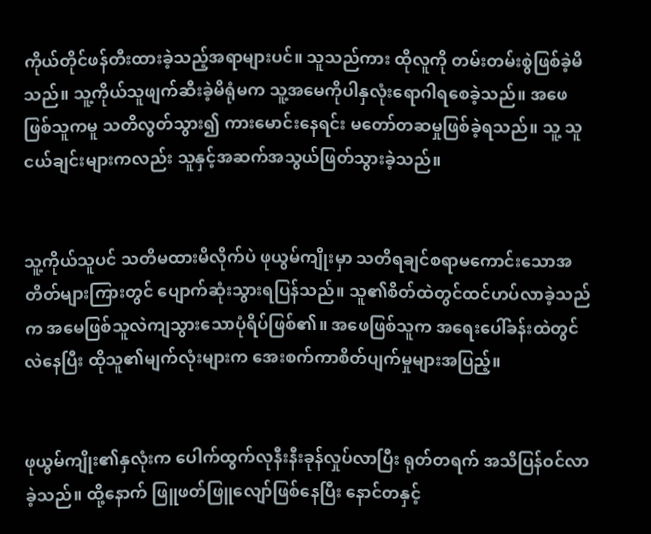ကိုယ်တိုင်ဖန်တီးထားခဲ့သည့်အရာများပင်။ သူသည်ကား ထိုလူကို တမ်းတမ်းစွဲဖြစ်ခဲ့မိသည်။ သူ့ကိုယ်သူဖျက်ဆီးခဲ့မိရုံမက သူ့အမေကိုပါနှလုံးရောဂါရစေခဲ့သည်။ အဖေဖြစ်သူကမူ သတိလွတ်သွား၍ ကားမောင်းနေရင်း မတော်တဆမှုဖြစ်ခဲ့ရသည်။ သူ့ သူငယ်ချင်းများကလည်း သူနှင့်အဆက်အသွယ်ဖြတ်သွားခဲ့သည်။


သူ့ကိုယ်သူပင် သတိမထားမိလိုက်ပဲ ဖုယွမ်ကျိုးမှာ သတိရချင်စရာမကောင်းသောအတိတ်များကြားတွင် ပျောက်ဆုံးသွားရပြန်သည်။ သူ၏စိတ်ထဲတွင်ထင်ဟပ်လာခဲ့သည်က အမေဖြစ်သူလဲကျသွားသောပုံရိပ်ဖြစ်၏။ အဖေဖြစ်သူက အရေးပေါ်ခန်းထဲတွင်လဲနေပြီး ထိုသူ၏မျက်လုံးများက အေးစက်ကာစိတ်ပျက်မှုများအပြည့်။


ဖုယွမ်ကျိုး၏နှလုံးက ပေါက်ထွက်လုနီးနီးခုန်လှုပ်လာပြီး ရုတ်တရက် အသိပြန်ဝင်လာခဲ့သည်။ ထို့နောက် ဖြူဖတ်ဖြူလျော်ဖြစ်နေပြီး နောင်တနှင့်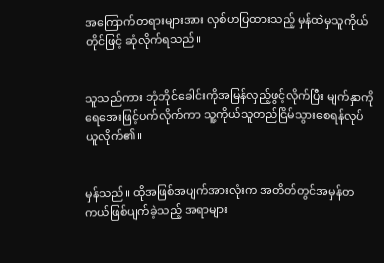အကြောက်တရားများအား လှစ်ဟပြထားသည့် မှန်ထဲမှသူကိုယ်တိုင်ဖြင့် ဆုံလိုက်ရသည်။


သူသည်ကား ဘုံဘိုင်ခေါင်းကိုအမြန်လှည့်ဖွင့်လိုက်ပြီး မျက်နှာကိုရေအေးဖြင့်ပက်လိုက်ကာ သူ့ကိုယ်သူတည်ငြိမ်သွားစေရန်လုပ်ယူလိုက်၏။


မှန်သည်။ ထိုအဖြစ်အပျက်အားလုံးက အတိတ်တွင်အမှန်တကယ်ဖြစ်ပျက်ခဲ့သည့် အရာများ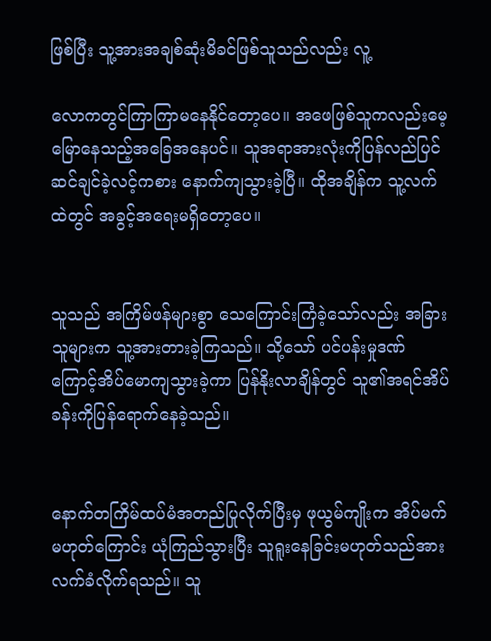ဖြစ်ပြီး သူ့အားအချစ်ဆုံးမိခင်ဖြစ်သူသည်လည်း လူ့

လောကတွင်ကြာကြာမနေနိုင်တော့ပေ။ အဖေဖြစ်သူကလည်းမေ့မြောနေသည့်အခြေအနေပင်။ သူအရာအားလုံးကိုပြန်လည်ပြင်ဆင်ချင်ခဲ့လင့်ကစား နောက်ကျသွားခဲ့ပြီ။ ထိုအချိန်က သူ့လက်ထဲတွင် အခွင့်အရေးမရှိတော့ပေ။


သူသည် အကြိမ်ဖန်များစွာ သေကြောင်းကြံခဲ့သော်လည်း အခြားသူများက သူ့အားတားခဲ့ကြသည်။ သို့သော် ပင်ပန်းမှုဒဏ်ကြောင့်အိပ်မောကျသွားခဲ့ကာ ပြန်နိုးလာချိန်တွင် သူ၏အရင်အိပ်ခန်းကိုပြန်ရောက်နေခဲ့သည်။


နောက်တကြိမ်ထပ်မံအတည်ပြုလိုက်ပြီးမှ ဖုယွမ်ကျိုးက အိပ်မက်မဟုတ်ကြောင်း ယုံကြည်သွားပြီး သူရူးနေခြင်းမဟုတ်သည်အား လက်ခံလိုက်ရသည်။ သူ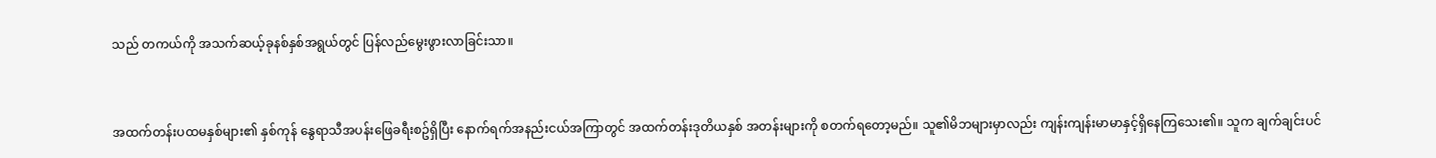သည် တကယ်ကို အသက်ဆယ့်ခုနစ်နှစ်အရွယ်တွင် ပြန်လည်မွေးဖွားလာခြင်းသာ။


အထက်တန်းပထမနှစ်များ၏ နှစ်ကုန် နွေရာသီအပန်းဖြေခရီးစဥ်ရှိပြီး နောက်ရက်အနည်းငယ်အကြာတွင် အထက်တန်းဒုတိယနှစ် အတန်းများကို စတက်ရတော့မည်။ သူ၏မိဘများမှာလည်း ကျန်းကျန်းမာမာနှင့်ရှိနေကြသေး၏။ သူက ချက်ချင်းပင်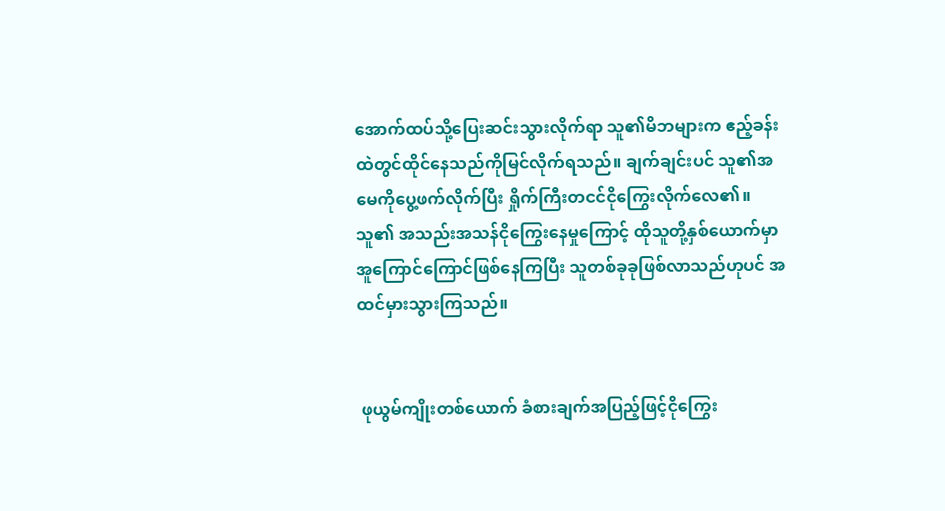အောက်ထပ်သို့ပြေးဆင်းသွားလိုက်ရာ သူ၏မိဘများက ဧည့်ခန်းထဲတွင်ထိုင်နေသည်ကိုမြင်လိုက်ရသည်။ ချက်ချင်းပင် သူ၏အမေကိုပွေ့ဖက်လိုက်ပြီး ရှိုက်ကြီးတငင်ငိုကြွေးလိုက်လေ၏။ သူ၏ အသည်းအသန်ငိုကြွေးနေမှုကြောင့် ထိုသူတို့နှစ်ယောက်မှာ အူကြောင်ကြောင်ဖြစ်နေကြပြီး သူတစ်ခုခုဖြစ်လာသည်ဟုပင် အထင်မှားသွားကြသည်။


 ဖုယွမ်ကျိုးတစ်ယောက် ခံစားချက်အပြည့်ဖြင့်ငိုကြွေး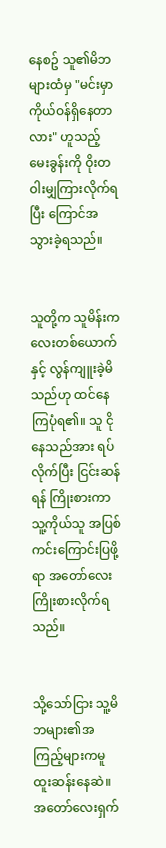နေစဥ် သူ၏မိဘများထံမှ "မင်းမှာကိုယ်ဝန်ရှိနေတာလား" ဟူသည့် မေးခွန်းကို ဝိုးတဝါးမျှကြားလိုက်ရပြီး ကြောင်အသွားခဲ့ရသည်။


သူတို့က သူမိန်းကလေးတစ်ယောက်နှင့် လွန်ကျူးခဲ့မိသည်ဟု ထင်နေကြပုံရ၏။ သူ ငိုနေသည်အား ရပ်လိုက်ပြီး ငြင်းဆန်ရန် ကြိုးစားကာ သူ့ကိုယ်သူ အပြစ်ကင်းကြောင်းပြဖို့ရာ အတော်လေး ကြိုးစားလိုက်ရသည်။


သို့သော်ငြား သူ့မိဘများ၏အကြည့်များကမူထူးဆန်းနေဆဲ။ အတော်လေးရှက်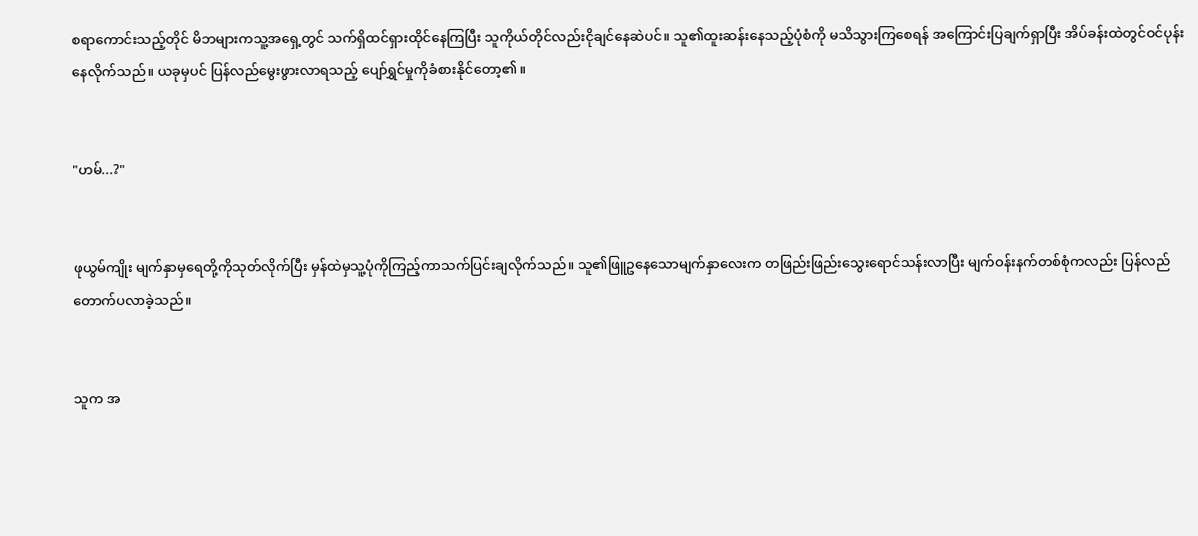စရာကောင်းသည့်တိုင် မိဘများကသူ့အရှေ့တွင် သက်ရှိထင်ရှားထိုင်နေကြပြီး သူကိုယ်တိုင်လည်းငိုချင်နေဆဲပင်။ သူ၏ထူးဆန်းနေသည့်ပုံစံကို မသိသွားကြစေရန် အကြောင်းပြချက်ရှာပြီး အိပ်ခန်းထဲတွင်ဝင်ပုန်းနေလိုက်သည်။ ယခုမှပင် ပြန်လည်မွေးဖွားလာရသည့် ပျော်ရွှင်မှုကိုခံစားနိုင်တော့၏။


"ဟမ်...?"


ဖုယွမ်ကျိုး မျက်နှာမှရေတို့ကိုသုတ်လိုက်ပြီး မှန်ထဲမှသူ့ပုံကိုကြည့်ကာသက်ပြင်းချလိုက်သည်။ သူ၏ဖြူဥနေသောမျက်နှာလေးက တဖြည်းဖြည်းသွေးရောင်သန်းလာပြီး မျက်ဝန်းနက်တစ်စုံကလည်း ပြန်လည်တောက်ပလာခဲ့သည်။


သူက အ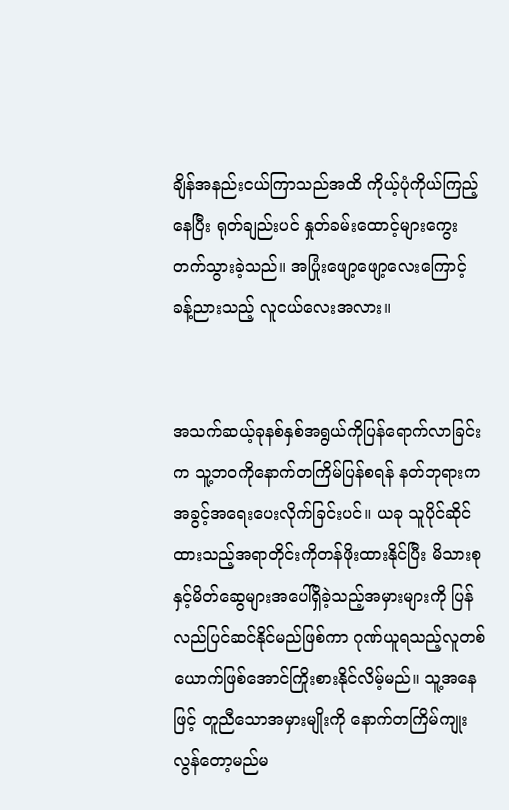ချိန်အနည်းငယ်ကြာသည်အထိ ကိုယ့်ပုံကိုယ်ကြည့်နေပြီး ရုတ်ချည်းပင် နှုတ်ခမ်းထောင့်များကွေးတက်သွားခဲ့သည်။ အပြုံးဖျော့ဖျော့လေးကြောင့် ခန့်ညားသည့် လူငယ်လေးအလား။


အသက်ဆယ့်ခုနစ်နှစ်အရွယ်ကိုပြန်ရောက်လာခြင်းက သူ့ဘဝကိုနောက်တကြိမ်ပြန်စရန် နတ်ဘုရားက အခွင့်အရေးပေးလိုက်ခြင်းပင်။ ယခု သူပိုင်ဆိုင်ထားသည့်အရာတိုင်းကိုတန်ဖိုးထားနိုင်ပြီး မိသားစုနှင့်မိတ်ဆွေများအပေါ်ရှိခဲ့သည့်အမှားများကို ပြန်လည်ပြင်ဆင်နိုင်မည်ဖြစ်ကာ ဂုဏ်ယူရသည့်လူတစ်ယောက်ဖြစ်အောင်ကြိုးစားနိုင်လိမ့်မည်။ သူ့အနေဖြင့် တူညီသောအမှားမျိုးကို နောက်တကြိမ်ကျုးလွန်တော့မည်မ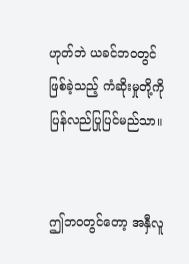ဟုတ်ဘဲ ယခင်ဘဝတွင်ဖြစ်ခဲ့သည့် ကံဆိုးမှုတို့ကို ပြန်လည်ပြုပြင်မည်သာ။


ဤဘဝတွင်တော့ အနှီလူ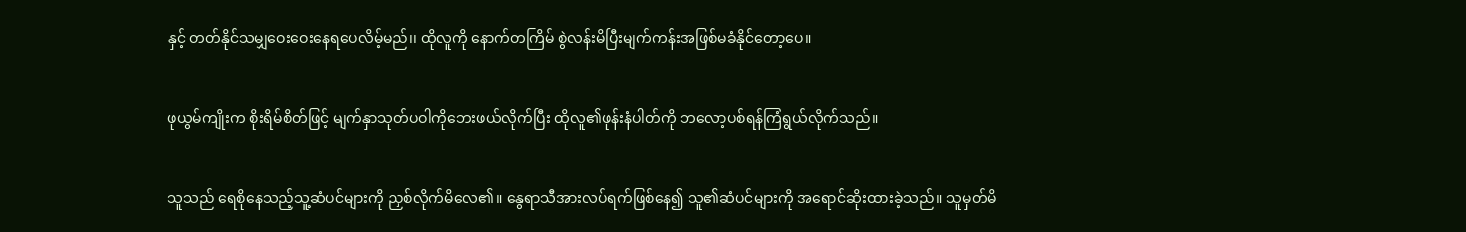နှင့် တတ်နိုင်သမျှဝေးဝေးနေရပေလိမ့်မည်၊၊ ထိုလူကို နောက်တကြိမ် စွဲလန်းမိပြီးမျက်ကန်းအဖြစ်မခံနိုင်တော့ပေ။


ဖုယွမ်ကျိုးက စိုးရိမ်စိတ်ဖြင့် မျက်နှာသုတ်ပဝါကိုဘေးဖယ်လိုက်ပြီး ထိုလူ၏ဖုန်းနံပါတ်ကို ဘလော့ပစ်ရန်ကြံရွယ်လိုက်သည်။


သူသည် ရေစိုနေသည့်သူ့ဆံပင်များကို ညှစ်လိုက်မိလေ၏။ နွေရာသီအားလပ်ရက်ဖြစ်နေ၍ သူ၏ဆံပင်များကို အရောင်ဆိုးထားခဲ့သည်။ သူမှတ်မိ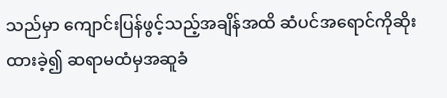သည်မှာ ကျောင်းပြန်ဖွင့်သည့်အချိန်အထိ ဆံပင်အရောင်ကိုဆိုးထားခဲ့၍ ဆရာမထံမှအဆူခံ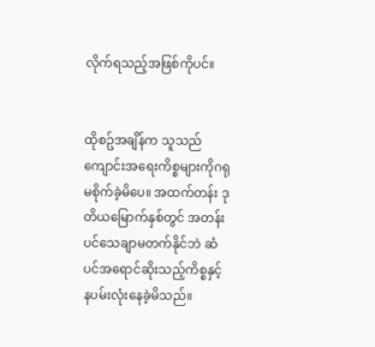လိုက်ရသည့်အဖြစ်ကိုပင်။


ထိုစဥ်အချိန်က သူသည် ကျောင်းအရေးကိစ္စများကိုဂရုမစိုက်ခဲ့မိပေ။ အထက်တန်း ဒုတိယမြောက်နှစ်တွင် အတန်းပင်သေချာမတက်နိုင်ဘဲ ဆံပင်အရောင်ဆိုးသည့်ကိစ္စနှင့် နပမ်းလုံးနေခဲ့မိသည်။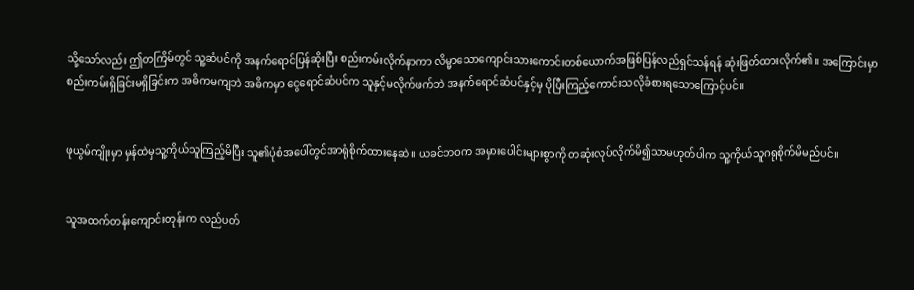သို့သော်လည်း ဤတကြိမ်တွင် သူ့ဆံပင်ကို အနက်ရောင်ပြန်ဆိုးပြီး စည်းကမ်းလိုက်နာကာ လိမ္မာသောကျောင်းသားကောင်းတစ်ယောက်အဖြစ်ပြန်လည်ရှင်သန်ရန် ဆုံးဖြတ်ထားလိုက်၏။ အကြောင်းမှာ စည်းကမ်းရှိခြင်းမရှိခြင်းက အဓိကမကျဘဲ အဓိကမှာ ငွေရောင်ဆံပင်က သူနှင့်မလိုက်ဖက်ဘဲ အနက်ရောင်ဆံပင်နှင့်မှ ပိုပြီးကြည့်ကောင်းသလိုခံစားရသောကြောင့်ပင်။


ဖုယွမ်ကျိုးမှာ မှန်ထဲမှသူ့ကိုယ်သူကြည့်မိပြီး သူ၏ပုံစံအပေါ်တွင်အာရုံစိုက်ထားနေဆဲ။ ယခင်ဘဝက အမှားပေါင်းများစွာကို တဆုံးလုပ်လိုက်မိ၍သာမဟုတ်ပါက သူ့ကိုယ်သူဂရုစိုက်မိမည်ပင်။


သူအထက်တန်းကျောင်းတုန်းက လည်ပတ်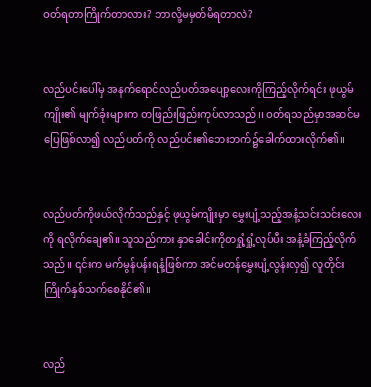ဝတ်ရတာကြိုက်တာလား? ဘာလို့မမှတ်မိရတာလဲ?


လည်ပင်းပေါ်မှ အနက်ရောင်လည်ပတ်အပျော့လေးကိုကြည့်လိုက်ရင်း ဖုယွမ်ကျိုး၏ မျက်ခုံးများက တဖြည်းဖြည်းကုပ်လာသည်၊၊ ဝတ်ရသည်မှာအဆင်မပြေဖြစ်လာ၍ လည်ပတ်ကို လည်ပင်း၏ဘေးဘက်၌ခေါက်ထားလိုက်၏။


လည်ပတ်ကိုဖယ်လိုက်သည်နှင့် ဖုယွမ်ကျိုးမှာ မွှေးပျံ့သည့်အနံ့သင်းသင်းလေးကို ရလိုက်ချေ၏။ သူသည်ကား နှာခေါင်းကိုတရှုံ့ရှုံ့လုပ်ပီး အနံ့ခံကြည့်လိုက်သည်။ ၎င်းက မက်မွန်ပန်းရနံ့ဖြစ်ကာ အင်မတန်မွှေးပျံ့လွန်းလှ၍ လူတိုင်းကြိုက်နှစ်သက်စေနိုင်၏။


လည်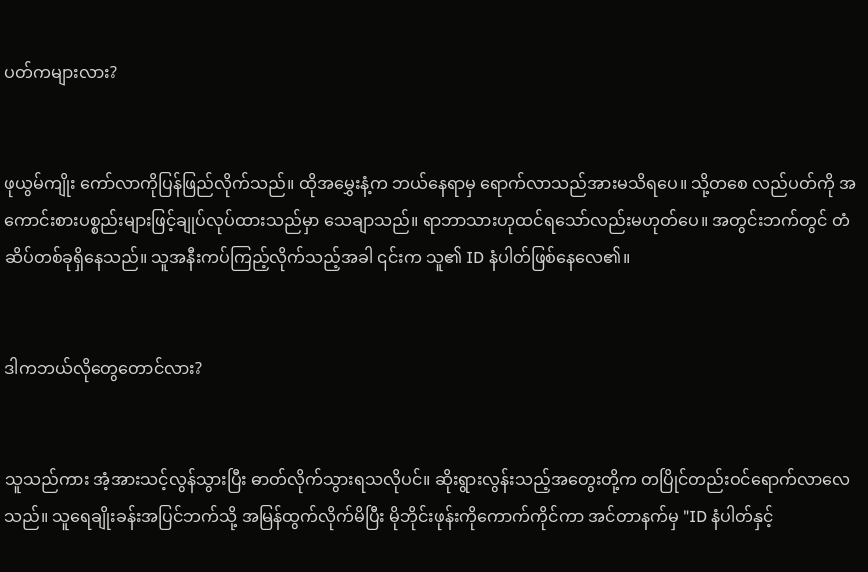ပတ်ကများလား?


ဖုယွမ်ကျိုး ကော်လာကိုပြန်ဖြည်လိုက်သည်။ ထိုအမွှေးနံ့က ဘယ်နေရာမှ ရောက်လာသည်အားမသိရပေ။ သို့တစေ လည်ပတ်ကို အကောင်းစားပစ္စည်းများဖြင့်ချုပ်လုပ်ထားသည်မှာ သေချာသည်။ ရာဘာသားဟုထင်ရသော်လည်းမဟုတ်ပေ။ အတွင်းဘက်တွင် တံဆိပ်တစ်ခုရှိနေသည်။ သူအနီးကပ်ကြည့်လိုက်သည့်အခါ ၎င်းက သူ၏ ID နံပါတ်ဖြစ်နေလေ၏။


ဒါကဘယ်လိုတွေတောင်လား?


သူသည်ကား အံ့အားသင့်လွန်သွားပြီး ဓာတ်လိုက်သွားရသလိုပင်။ ဆိုးရွားလွန်းသည့်အတွေးတို့က တပြိုင်တည်းဝင်ရောက်လာလေသည်။ သူရေချိုးခန်းအပြင်ဘက်သို့ အမြန်ထွက်လိုက်မိပြီး မိုဘိုင်းဖုန်းကိုကောက်ကိုင်ကာ အင်တာနက်မှ "ID နံပါတ်နှင့်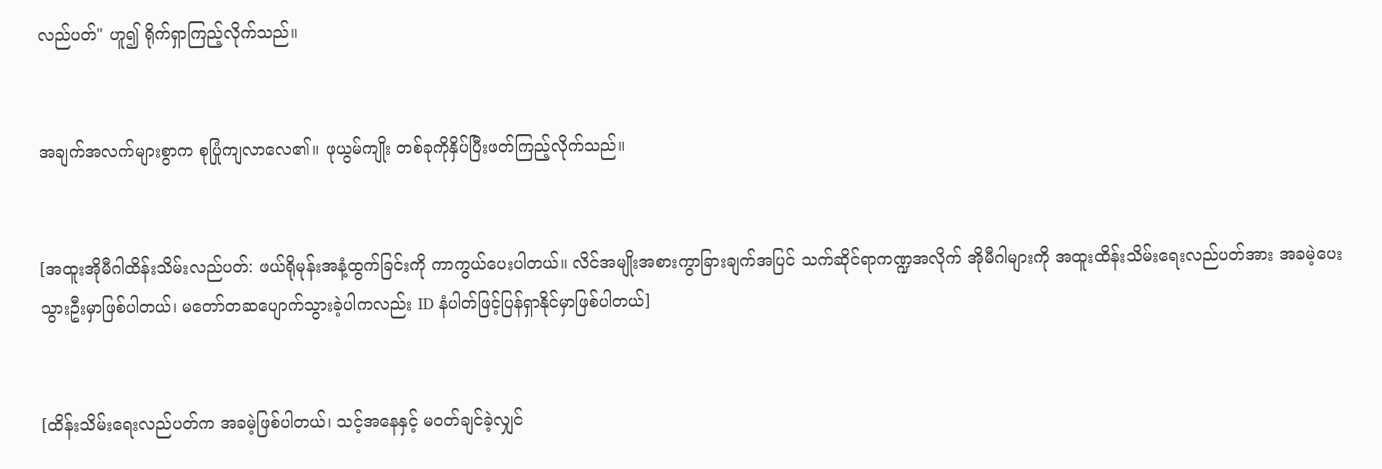လည်ပတ်" ဟူ၍ ရိုက်ရှာကြည့်လိုက်သည်။


အချက်အလက်များစွာက စုပြုံကျလာလေ၏။ ဖုယွမ်ကျိုး တစ်ခုကိုနှိပ်ပြီးဖတ်ကြည့်လိုက်သည်။


[အထူးအိုမီဂါထိန်းသိမ်းလည်ပတ်: ဖယ်ရိုမုန်းအနံ့ထွက်ခြင်းကို ကာကွယ်ပေးပါတယ်။ လိင်အမျိုးအစားကွာခြားချက်အပြင် သက်ဆိုင်ရာကဏ္ဍအလိုက် အိုမီဂါများကို အထူးထိန်းသိမ်းရေးလည်ပတ်အား အခမဲ့ပေးသွားဦးမှာဖြစ်ပါတယ်၊ မတော်တဆပျောက်သွားခဲ့ပါကလည်း ID နံပါတ်ဖြင့်ပြန်ရှာနိုင်မှာဖြစ်ပါတယ်]


[ထိန်းသိမ်းရေးလည်ပတ်က အခမဲ့ဖြစ်ပါတယ်၊ သင့်အနေနှင့် မဝတ်ချင်ခဲ့လျှင်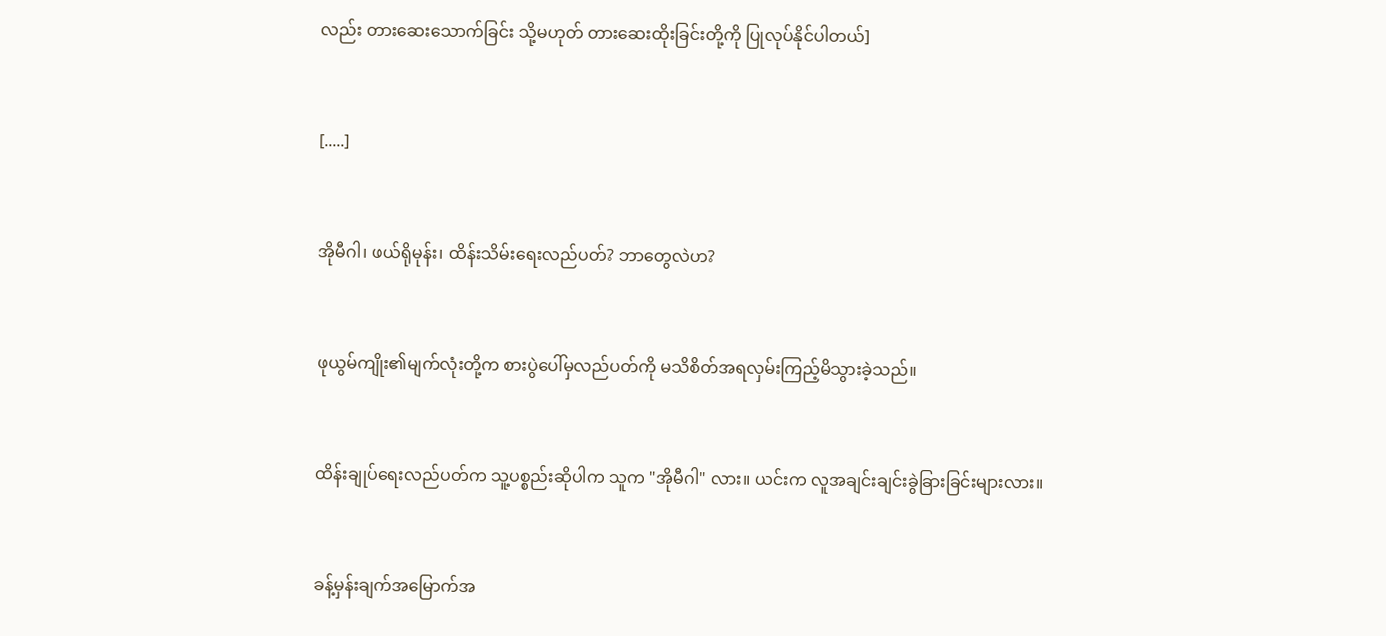လည်း တားဆေးသောက်ခြင်း သို့မဟုတ် တားဆေးထိုးခြင်းတို့ကို ပြုလုပ်နိုင်ပါတယ်]


[.....]


အိုမီဂါ၊ ဖယ်ရိုမုန်း၊ ထိန်းသိမ်းရေးလည်ပတ်? ဘာတွေလဲဟ?


ဖုယွမ်ကျိုး၏မျက်လုံးတို့က စားပွဲပေါ်မှလည်ပတ်ကို မသိစိတ်အရလှမ်းကြည့်မိသွားခဲ့သည်။


ထိန်းချုပ်ရေးလည်ပတ်က သူ့ပစ္စည်းဆိုပါက သူက "အိုမီဂါ" လား။ ယင်းက လူအချင်းချင်းခွဲခြားခြင်းများလား။


ခန့်မှန်းချက်အမြောက်အ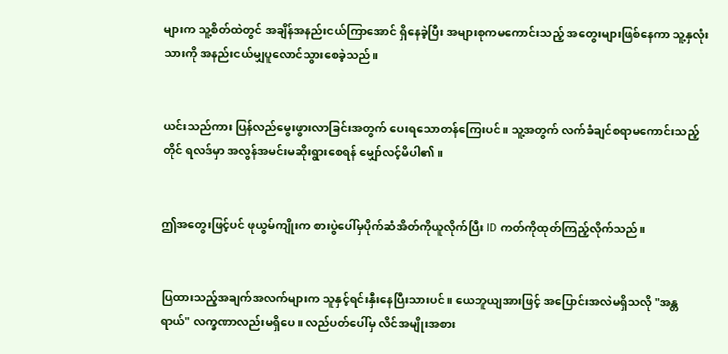များက သူ့စိတ်ထဲတွင် အချိန်အနည်းငယ်ကြာအောင် ရှိနေခဲ့ပြီး အများစုကမကောင်းသည့် အတွေးများဖြစ်နေကာ သူ့နှလုံးသားကို အနည်းငယ်မျှပူလောင်သွားစေခဲ့သည်။


ယင်းသည်ကား ပြန်လည်မွေးဖွားလာခြင်းအတွက် ပေးရသောတန်ကြေးပင်။ သူ့အတွက် လက်ခံချင်စရာမကောင်းသည့်တိုင် ရလဒ်မှာ အလွန်အမင်းမဆိုးရွားစေရန် မျှော်လင့်မိပါ၏။


ဤအတွေးဖြင့်ပင် ဖုယွမ်ကျိုးက စားပွဲပေါ်မှပိုက်ဆံအိတ်ကိုယူလိုက်ပြီး ID ကတ်ကိုထုတ်ကြည့်လိုက်သည်။


ပြထားသည့်အချက်အလက်များက သူနှင့်ရင်းနှီးနေပြီးသားပင်။ ယေဘူယျအားဖြင့် အပြောင်းအလဲမရှိသလို "အန္တရာယ်" လက္ခဏာလည်းမရှိပေ။ လည်ပတ်ပေါ်မှ လိင်အမျိုးအစား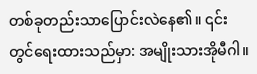တစ်ခုတည်းသာပြောင်းလဲနေ၏။ ၎င်းတွင်ရေးထားသည်မှာ: အမျိုးသားအိုမီဂါ။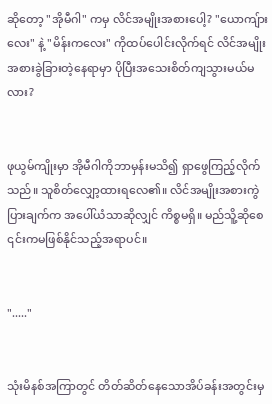ဆိုတော့ "အိုမီဂါ" ကမှ လိင်အမျိုးအစားပေါ့? "ယောကျ်ားလေး" နဲ့ "မိန်းကလေး" ကိုထပ်ပေါင်းလိုက်ရင် လိင်အမျိုးအစားခွဲခြားတဲ့နေရာမှာ ပိုပြီးအသေးစိတ်ကျသွားမယ်မလား?


ဖုယွမ်ကျိုးမှာ အိုမီဂါကိုဘာမှန်းမသိ၍ ရှာဖွေကြည့်လိုက်သည်။ သူစိတ်လျှော့ထားရလေ၏။ လိင်အမျိုးအစားကွဲပြားချက်က အပေါ်ယံသာဆိုလျှင် ကိစ္စမရှိ။ မည်သိူ့ဆိုစေ ၎င်းကမဖြစ်နိုင်သည့်အရာပင်။


"....."


သုံးမိနစ်အကြာတွင် တိတ်ဆိတ်နေသောအိပ်ခန်းအတွင်းမှ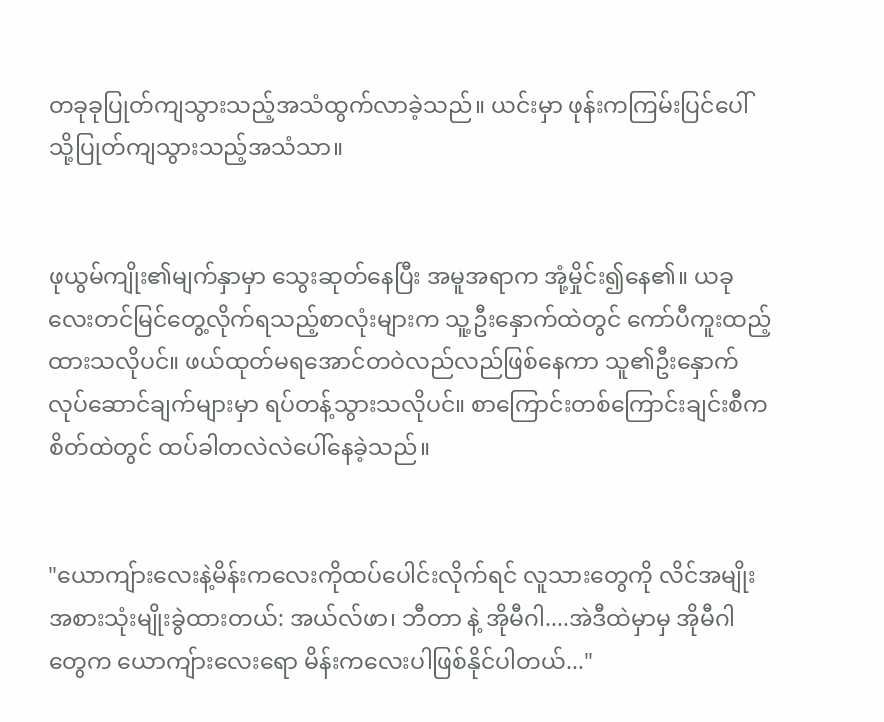တခုခုပြုတ်ကျသွားသည့်အသံထွက်လာခဲ့သည်။ ယင်းမှာ ဖုန်းကကြမ်းပြင်ပေါ်သို့ပြုတ်ကျသွားသည့်အသံသာ။


ဖုယွမ်ကျိုး၏မျက်နှာမှာ သွေးဆုတ်နေပြီး အမူအရာက အုံ့မှိုင်း၍နေ၏။ ယခုလေးတင်မြင်တွေ့လိုက်ရသည့်စာလုံးများက သူ့ဦးနှောက်ထဲတွင် ကော်ပီကူးထည့်ထားသလိုပင်။ ဖယ်ထုတ်မရအောင်တဝဲလည်လည်ဖြစ်နေကာ သူ၏ဦးနှောက်လုပ်ဆောင်ချက်များမှာ ရပ်တန့်သွားသလိုပင်။ စာကြောင်းတစ်ကြောင်းချင်းစီက စိတ်ထဲတွင် ထပ်ခါတလဲလဲပေါ်နေခဲ့သည်။


"ယောကျ်ားလေးနဲ့မိန်းကလေးကိုထပ်ပေါင်းလိုက်ရင် လူသားတွေကို လိင်အမျိုးအစားသုံးမျိုးခွဲထားတယ်: အယ်လ်ဖာ၊ ဘီတာ နဲ့ အိုမီဂါ....အဲဒီထဲမှာမှ အိုမီဂါတွေက ယောကျ်ားလေးရော မိန်းကလေးပါဖြစ်နိုင်ပါတယ်..."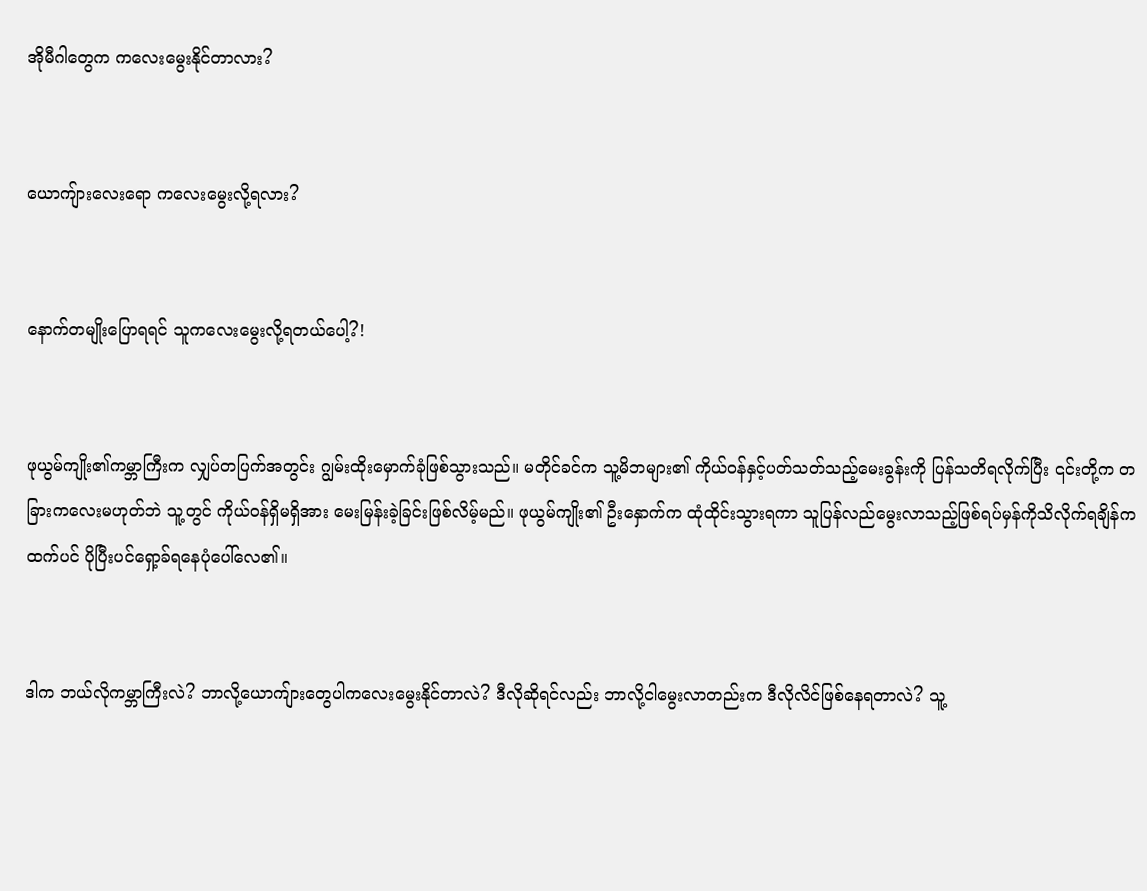အိုမီဂါတွေက ကလေးမွေးနိုင်တာလား?


ယောကျ်ားလေးရော ကလေးမွေးလို့ရလား?


နောက်တမျိုးပြောရရင် သူကလေးမွေးလို့ရတယ်ပေါ့?!


ဖုယွမ်ကျိုး၏ကမ္ဘာကြီးက လျှပ်တပြက်အတွင်း ဂျွမ်းထိုးမှောက်ခုံဖြစ်သွားသည်။ မတိုင်ခင်က သူ့မိဘများ၏ ကိုယ်ဝန်နှင့်ပတ်သတ်သည့်မေးခွန်းကို ပြန်သတိရလိုက်ပြီး ၎င်းတို့က တခြားကလေးမဟုတ်ဘဲ သူ့တွင် ကိုယ်ဝန်ရှိမရှိအား မေးမြန်းခဲ့ခြင်းဖြစ်လိမ့်မည်။ ဖုယွမ်ကျိုး၏ ဦးနှောက်က ထုံထိုင်းသွားရကာ သူပြန်လည်မွေးလာသည့်ဖြစ်ရပ်မှန်ကိုသိလိုက်ရချိန်ကထက်ပင် ပိုပြီးပင်ရှော့ခ်ရနေပုံပေါ်လေ၏။


ဒါက ဘယ်လိုကမ္ဘာကြီးလဲ? ဘာလို့ယောကျ်ားတွေပါကလေးမွေးနိုင်တာလဲ? ဒီလိုဆိုရင်လည်း ဘာလို့ငါမွေးလာတည်းက ဒီလိုလိင်ဖြစ်နေရတာလဲ? သူ့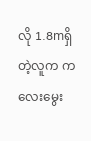လို 1.8mရှိတဲ့လူက ကလေးမွေး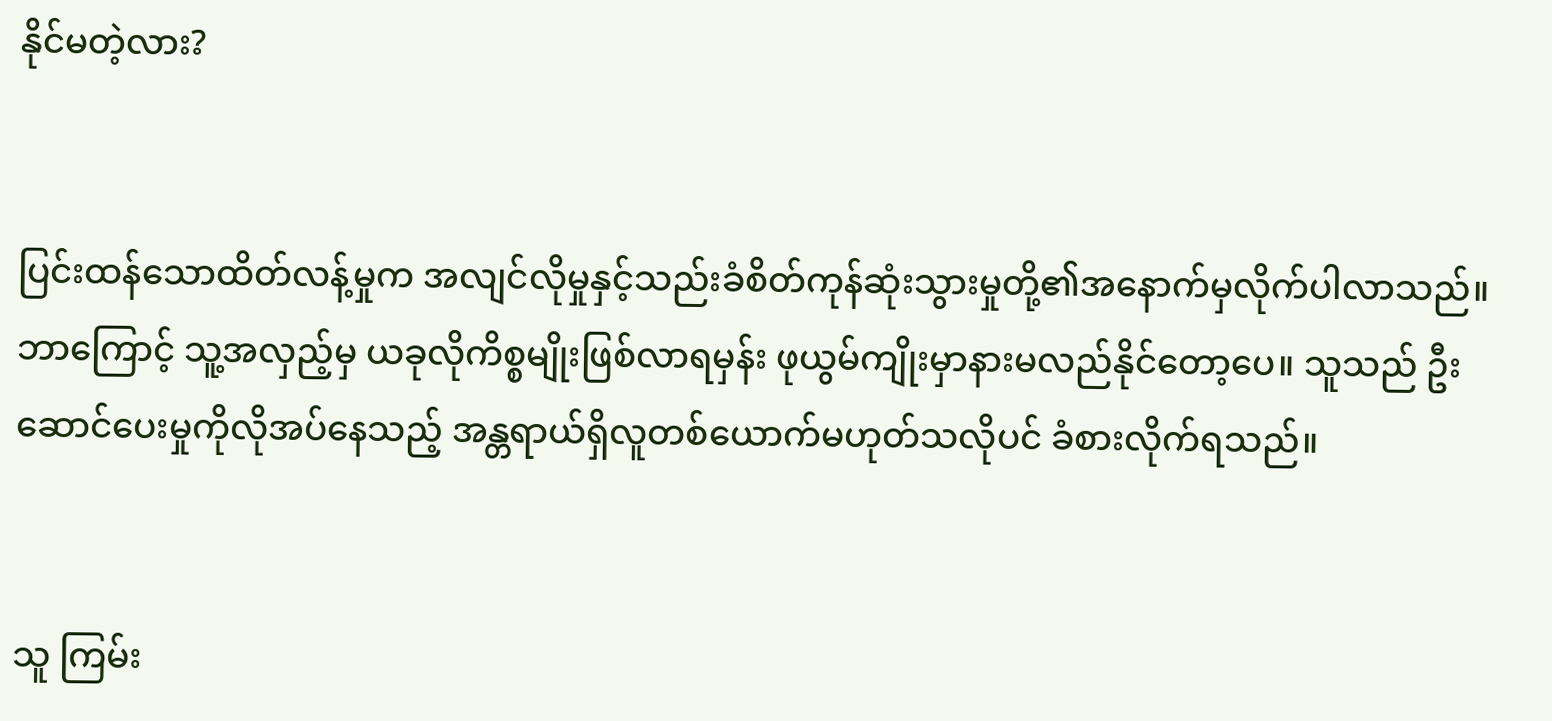နိုင်မတဲ့လား?


ပြင်းထန်သောထိတ်လန့်မှုက အလျင်လိုမှုနှင့်သည်းခံစိတ်ကုန်ဆုံးသွားမှုတို့၏အနောက်မှလိုက်ပါလာသည်။ ဘာကြောင့် သူ့အလှည့်မှ ယခုလိုကိစ္စမျိုးဖြစ်လာရမှန်း ဖုယွမ်ကျိုးမှာနားမလည်နိုင်တော့ပေ။ သူသည် ဦးဆောင်ပေးမှုကိုလိုအပ်နေသည့် အန္တရာယ်ရှိလူတစ်ယောက်မဟုတ်သလိုပင် ခံစားလိုက်ရသည်။


သူ ကြမ်း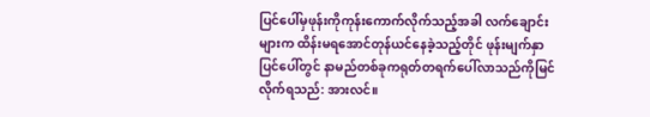ပြင်ပေါ်မှဖုန်းကိုကုန်းကောက်လိုက်သည့်အခါ လက်ချောင်းများက ထိန်းမရအောင်တုန်ယင်နေခဲ့သည့်တိုင် ဖုန်းမျက်နှာပြင်ပေါ်တွင် နာမည်တစ်ခုကရုတ်တရက်ပေါ်လာသည်ကိုမြင်လိုက်ရသည်: အားလင်။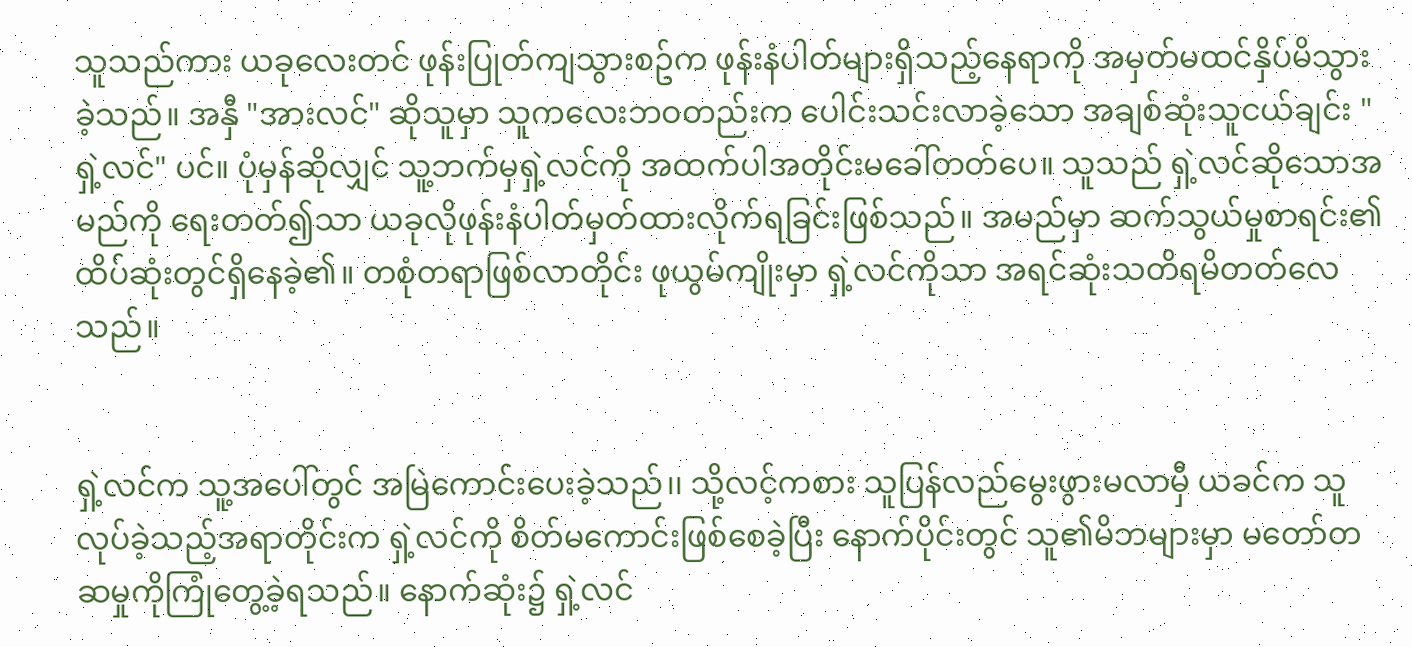သူသည်ကား ယခုလေးတင် ဖုန်းပြုတ်ကျသွားစဥ်က ဖုန်းနံပါတ်များရှိသည့်နေရာကို အမှတ်မထင်နှိပ်မိသွားခဲ့သည်။ အနှီ "အားလင်" ဆိုသူမှာ သူကလေးဘဝတည်းက ပေါင်းသင်းလာခဲ့သော အချစ်ဆုံးသူငယ်ချင်း "ရှဲ့လင်" ပင်။ ပုံမှန်ဆိုလျှင် သူ့ဘက်မှရှဲ့လင်ကို အထက်ပါအတိုင်းမခေါ်တတ်ပေ။ သူသည် ရှဲ့လင်ဆိုသောအမည်ကို ရေးတတ်၍သာ ယခုလိုဖုန်းနံပါတ်မှတ်ထားလိုက်ရခြင်းဖြစ်သည်။ အမည်မှာ ဆက်သွယ်မှုစာရင်း၏ထိပ်ဆုံးတွင်ရှိနေခဲ့၏။ တစုံတရာဖြစ်လာတိုင်း ဖုယွမ်ကျိုးမှာ ရှဲ့လင်ကိုသာ အရင်ဆုံးသတိရမိတတ်လေသည်။


ရှဲ့လင်က သူ့အပေါ်တွင် အမြဲကောင်းပေးခဲ့သည်၊၊ သို့လင့်ကစား သူပြန်လည်မွေးဖွားမလာမှီ ယခင်က သူလုပ်ခဲ့သည့်အရာတိုင်းက ရှဲ့လင်ကို စိတ်မကောင်းဖြစ်စေခဲ့ပြီး နောက်ပိုင်းတွင် သူ၏မိဘများမှာ မတော်တဆမှုကိုကြုံတွေ့ခဲ့ရသည်။ နောက်ဆုံး၌ ရှဲ့လင်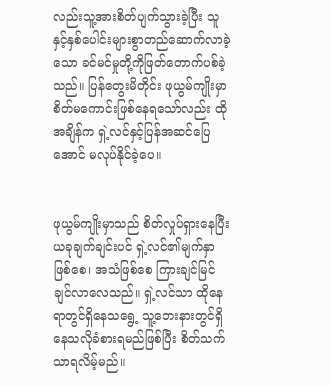လည်းသူ့အားစိတ်ပျက်သွားခဲ့ပြီး သူနှင့်နှစ်ပေါင်းများစွာတည်ဆောက်လာခဲ့သော ခင်မင်မှုတို့ကိုဖြတ်တောက်ပစ်ခဲ့သည်။ ပြန်တွေးမိတိုင်း ဖုယွမ်ကျိုးမှာစိတ်မကောင်းဖြစ်နေရသော်လည်း ထိုအချိန်က ရှဲ့လင်နှင့်ပြန်အဆင်ပြေအောင် မလုပ်နိုင်ခဲ့ပေ။


ဖုယွမ်ကျိုးမှာသည် စိတ်လှုပ်ရှားနေပြီး ယခုချက်ချင်းပင် ရှဲ့လင်၏မျက်နှာဖြစ်စေ၊ အသံဖြစ်စေ ကြားချင်မြင်ချင်လာလေသည်။ ရှဲ့လင်သာ ထိုနေရာတွင်ရှိနေသရွေ့ သူ့ဘေးနားတွင်ရှိနေသလိုခံစားရမည်ဖြစ်ပြီး စိတ်သက်သာရလိမ့်မည်။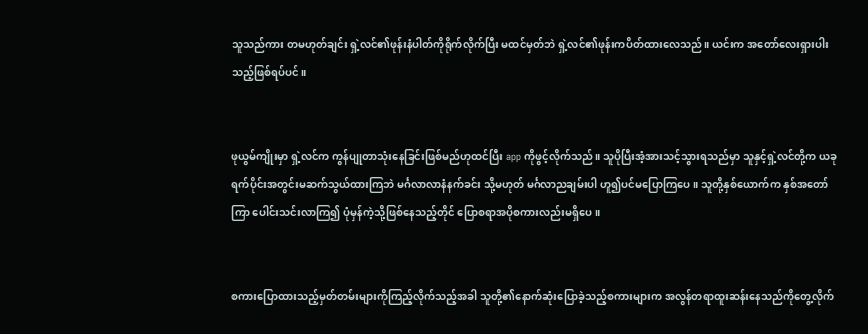သူသည်ကား တမဟုတ်ချင်း ရှဲ့လင်၏ဖုန်းနံပါတ်ကိုရိုက်လိုက်ပြီး မထင်မှတ်ဘဲ ရှဲ့လင်၏ဖုန်းကပိတ်ထားလေသည်။ ယင်းက အတော်လေးရှားပါးသည့်ဖြစ်ရပ်ပင်။


ဖုယွမ်ကျိုးမှာ ရှဲ့လင်က ကွန်ပျုတာသုံးနေခြင်းဖြစ်မည်ဟုထင်ပြီး app ကိုဖွင့်လိုက်သည်။ သူပိုပြီးအံ့အားသင့်သွားရသည်မှာ သူနှင့်ရှဲ့လင်တို့က ယခုရက်ပိုင်းအတွင်းမဆက်သွယ်ထားကြဘဲ မင်္ဂလာလာနံနက်ခင်း သို့မဟုတ် မင်္ဂလာညချမ်းပါ ဟူ၍ပင်မပြောကြပေ။ သူတို့နှစ်ယောက်က နှစ်အတော်ကြာ ပေါင်းသင်းလာကြ၍ ပုံမှန်ကဲ့သို့ဖြစ်နေသည့်တိုင် ပြောစရာအပိုစကားလည်းမရှိပေ။


စကားပြောထားသည့်မှတ်တမ်းများကိုကြည့်လိုက်သည့်အခါ သူတို့၏နောက်ဆုံးပြောခဲ့သည့်စကားများက အလွန်တရာထူးဆန်းနေသည်ကိုတွေ့လိုက်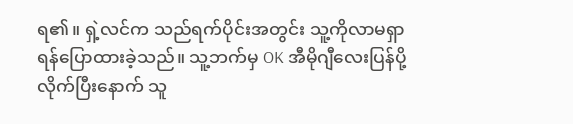ရ၏။ ရှဲ့လင်က သည်ရက်ပိုင်းအတွင်း သူ့ကိုလာမရှာရန်ပြောထားခဲ့သည်။ သူ့ဘက်မှ OK အီမိုဂျီလေးပြန်ပို့လိုက်ပြီးနောက် သူ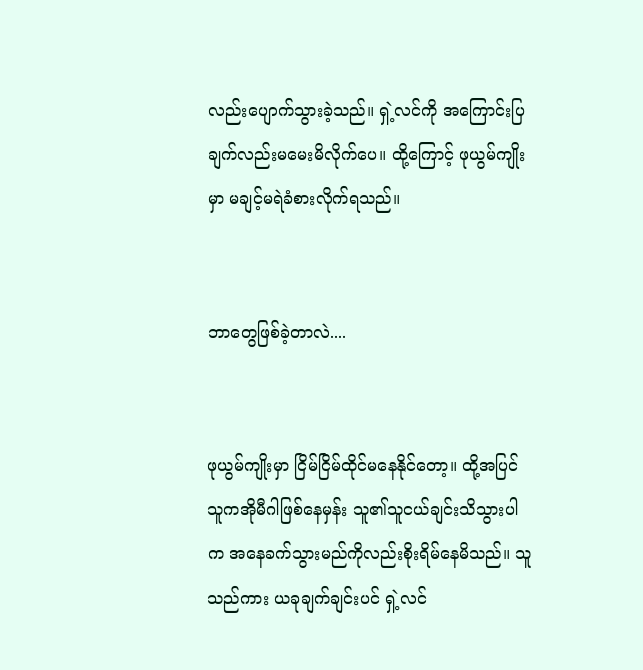လည်းပျောက်သွားခဲ့သည်။ ရှဲ့လင်ကို အကြောင်းပြချက်လည်းမမေးမိလိုက်ပေ။ ထို့ကြောင့် ဖုယွမ်ကျိုးမှာ မချင့်မရဲခံစားလိုက်ရသည်။


ဘာတွေဖြစ်ခဲ့တာလဲ....


ဖုယွမ်ကျိုးမှာ ငြိမ်ငြိမ်ထိုင်မနေနိုင်တော့။ ထို့အပြင် သူကအိုမီဂါဖြစ်နေမှန်း သူ၏သူငယ်ချင်းသိသွားပါက အနေခက်သွားမည်ကိုလည်းစိုးရိမ်နေမိသည်။ သူသည်ကား ယခုချက်ချင်းပင် ရှဲ့လင်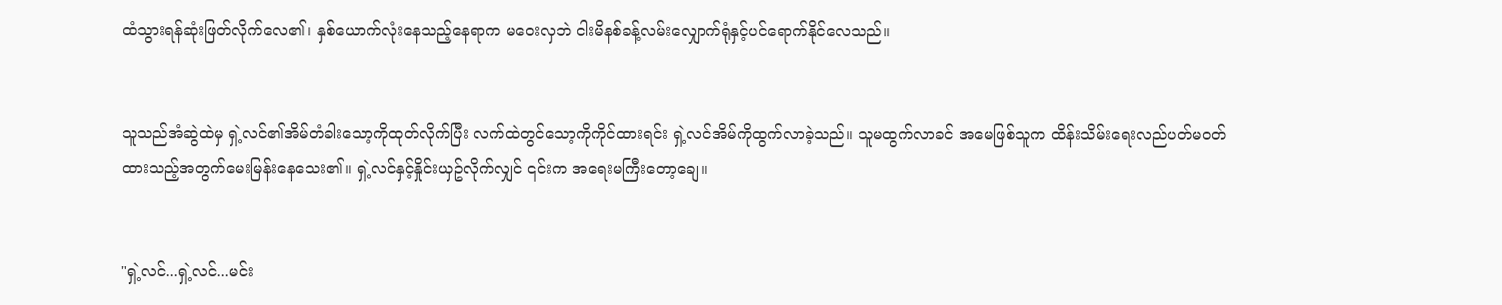ထံသွားရန်ဆုံးဖြတ်လိုက်လေ၏၊ နှစ်ယောက်လုံးနေသည့်နေရာက မဝေးလှဘဲ ငါးမိနစ်ခန့်လမ်းလျှောက်ရုံနှင့်ပင်ရောက်နိုင်လေသည်။


သူသည်အံဆွဲထဲမှ ရှဲ့လင်၏အိမ်တံခါးသော့ကိုထုတ်လိုက်ပြီး လက်ထဲတွင်သော့ကိုကိုင်ထားရင်း ရှဲ့လင်အိမ်ကိုထွက်လာခဲ့သည်။ သူမထွက်လာခင် အမေဖြစ်သူက ထိန်းသိမ်းရေးလည်ပတ်မဝတ်ထားသည့်အတွက်မေးမြန်းနေသေး၏။ ရှဲ့လင်နှင့်နှိုင်းယှဥ်လိုက်လျှင် ၎င်းက အရေးမကြီးတော့ချေ။


"ရှဲ့လင်...ရှဲ့လင်...မင်း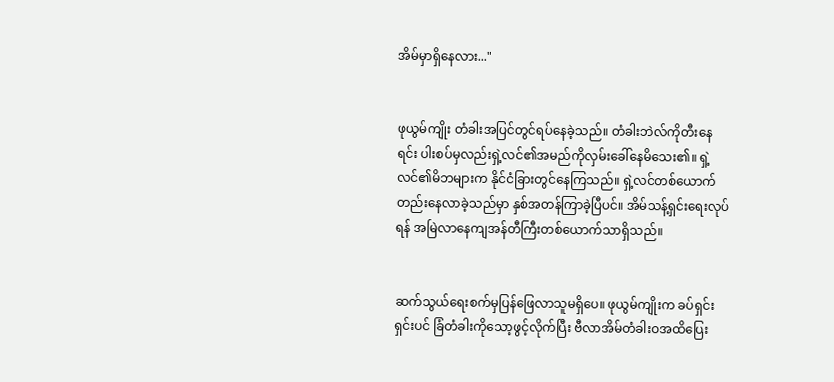အိမ်မှာရှိနေလား..."


ဖုယွမ်ကျိုး တံခါးအပြင်တွင်ရပ်နေခဲ့သည်။ တံခါးဘဲလ်ကိုတီးနေရင်း ပါးစပ်မှလည်းရှဲ့လင်၏အမည်ကိုလှမ်းခေါ်နေမိသေး၏။ ရှဲ့လင်၏မိဘများက နိုင်ငံခြားတွင်နေကြသည်။ ရှဲ့လင်တစ်ယောက်တည်းနေလာခဲ့သည်မှာ နှစ်အတန်ကြာခဲ့ပြီပင်။ အိမ်သန့်ရှင်းရေးလုပ်ရန် အမြဲလာနေကျအန်တီကြီးတစ်ယောက်သာရှိသည်။


ဆက်သွယ်ရေးစက်မှပြန်ဖြေလာသူမရှိပေ။ ဖုယွမ်ကျိုးက ခပ်ရှင်းရှင်းပင် ခြံတံခါးကိုသော့ဖွင့်လိုက်ပြီး ဗီလာအိမ်တံခါးဝအထိပြေး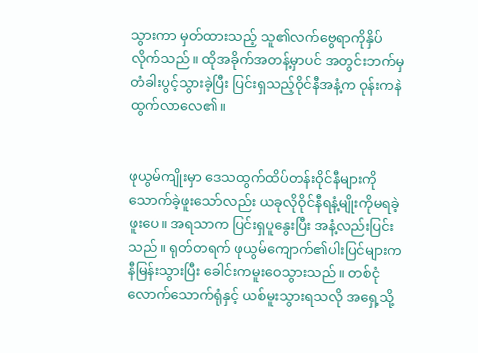သွားကာ မှတ်ထားသည့် သူ၏လက်ဗွေရာကိုနှိပ်လိုက်သည်။ ထိုအခိုက်အတန့်မှာပင် အတွင်းဘက်မှ တံခါးပွင့်သွားခဲ့ပြီး ပြင်းရှသည့်ဝိုင်နီအနံ့က ဝုန်းကနဲထွက်လာလေ၏။


ဖုယွမ်ကျိုးမှာ ဒေသထွက်ထိပ်တန်းဝိုင်နီများကိုသောက်ခဲ့ဖူးသော်လည်း ယခုလိုဝိုင်နီရနံ့မျိုးကိုမရခဲ့ဖူးပေ။ အရသာက ပြင်းရှပူနွေးပြီး အနံ့လည်းပြင်းသည်။ ရုတ်တရက် ဖုယွမ်ကျောက်၏ပါးပြင်များကနီမြန်းသွားပြီး ခေါင်းကမူးဝေသွားသည်။ တစ်ငုံလောက်သောက်ရုံနှင့် ယစ်မူးသွားရသလို အရှေ့သို့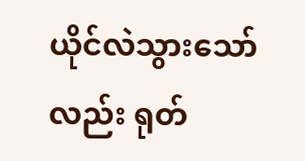ယိုင်လဲသွားသော်လည်း ရုတ်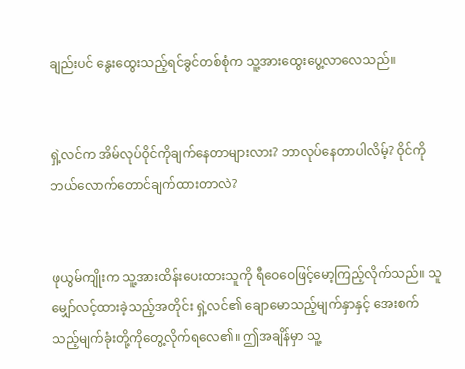ချည်းပင် နွေးထွေးသည့်ရင်ခွင်တစ်စုံက သူ့အားထွေးပွေ့လာလေသည်။


ရှဲ့လင်က အိမ်လုပ်ဝိုင်ကိုချက်နေတာများလား? ဘာလုပ်နေတာပါလိမ့်? ဝိုင်ကိုဘယ်လောက်တောင်ချက်ထားတာလဲ?


ဖုယွမ်ကျိုးက သူ့အားထိန်းပေးထားသူကို ရီဝေဝေဖြင့်မော့ကြည့်လိုက်သည်။ သူမျှော်လင့်ထားခဲ့သည့်အတိုင်း ရှဲ့လင်၏ ချောမောသည့်မျက်နှာနှင့် အေးစက်သည့်မျက်ခုံးတို့ကိုတွေ့လိုက်ရလေ၏။ ဤအချိန်မှာ သူ့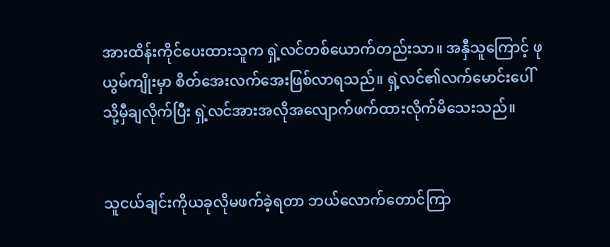အားထိန်းကိုင်ပေးထားသူက ရှဲ့လင်တစ်ယောက်တည်းသာ။ အနှီသူကြောင့် ဖုယွမ်ကျိုးမှာ စိတ်အေးလက်အေးဖြစ်လာရသည်။ ရှဲ့လင်၏လက်မောင်းပေါ်သို့မှီချလိုက်ပြီး ရှဲ့လင်အားအလိုအလျောက်ဖက်ထားလိုက်မိသေးသည်။


သူငယ်ချင်းကိုယခုလိုမဖက်ခဲ့ရတာ ဘယ်လောက်တောင်ကြာ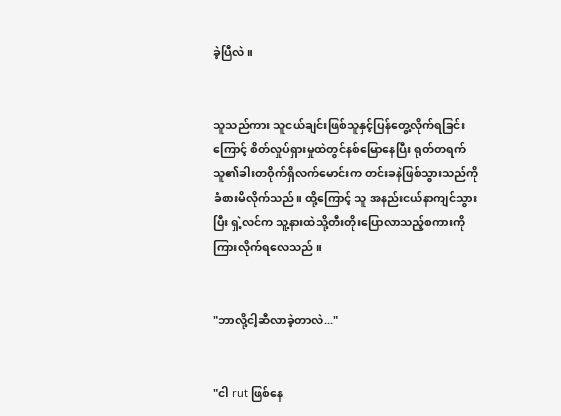ခဲ့ပြီလဲ။


သူသည်ကား သူငယ်ချင်းဖြစ်သူနှင့်ပြန်တွေ့လိုက်ရခြင်းကြောင့် စိတ်လှုပ်ရှားမှုထဲတွင်နစ်မြောနေပြီး ရုတ်တရက် သူ၏ခါးတဝိုက်ရှိလက်မောင်းက တင်းခနဲဖြစ်သွားသည်ကိုခံစားမိလိုက်သည်။ ထို့ကြောင့် သူ အနည်းငယ်နာကျင်သွားပြီး ရှဲ့လင်က သူ့နားထဲသို့တီးတိုးပြောလာသည့်စကားကိုကြားလိုက်ရလေသည် ။


"ဘာလို့ငါ့ဆီလာခဲ့တာလဲ..."


"ငါ rut ဖြစ်နေ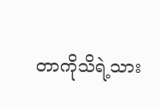တာကိုသိရဲ့သား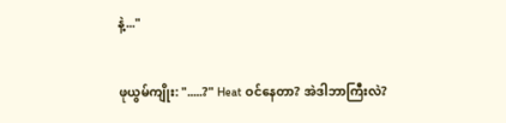နဲ့..."


ဖုယွမ်ကျိုး: ".....?" Heat ဝင်နေတာ? အဲဒါဘာကြီးလဲ?